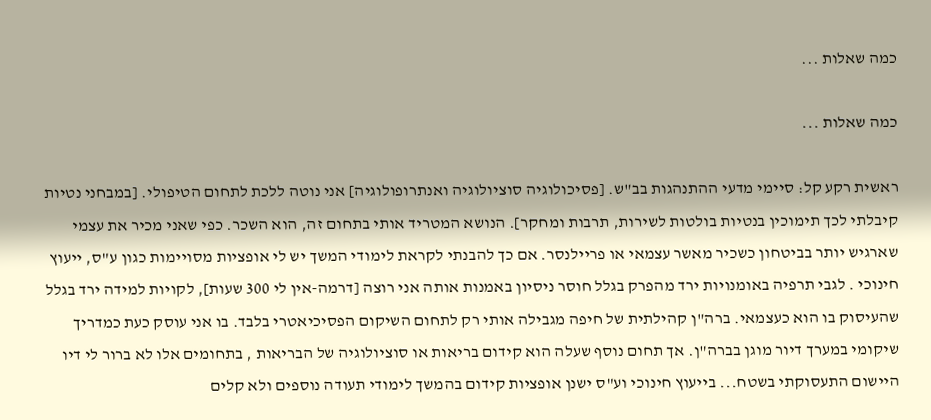כמה שאלות ...

כמה שאלות ...

ראשית רקע קל: סיימי מדעי ההתנהגות בב"ש. [פסיכולוגיה סוציולוגיה ואנתרופולוגיה] אני נוטה ללכת לתחום הטיפולי. [במבחני נטיות קיבלתי לכך תימוכין בנטיות בולטות לשירות, תרבות ומחקר]. הנושא המטריד אותי בתחום זה, הוא השכר. כפי שאני מכיר את עצמי שארגיש יותר בביטחון כשכיר מאשר עצמאי או פריילנסר. אם כך להבנתי לקראת לימודי המשך יש לי אופציות מסויימות כגון ע"ס, ייעוץ חינוכי . לגבי תרפיה באומנויות ירד מהפרק בגלל חוסר ניסיון באמנות אותה אני רוצה [דרמה-אין לי 300 שעות], לקויות למידה ירד בגלל שהעיסוק בו הוא כעצמאי. ברה"ן קהילתית של חיפה מגבילה אותי רק לתחום השיקום הפסיכיאטרי בלבד. בו אני עוסק כעת כמדריך שיקומי במערך דיור מוגן בברה"ן. אך תחום נוסף שעלה הוא קידום בריאות או סוציולוגיה של הבריאות , בתחומים אלו לא ברור לי דיו היישום התעסוקתי בשטח... בייעוץ חינוכי וע"ס ישנן אופציות קידום בהמשך לימודי תעודה נוספים ולא קלים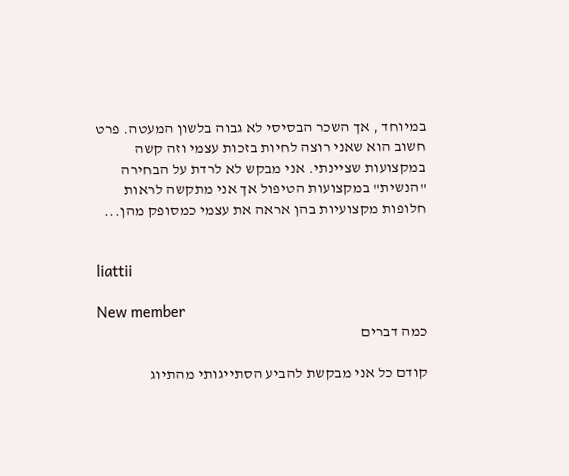במיוחד , אך השכר הבסיסי לא גבוה בלשון המעטה. פרט חשוב הוא שאני רוצה לחיות בזכות עצמי וזה קשה במקצועות שציינתי. אני מבקש לא לרדת על הבחירה "הנשית" במקצועות הטיפול אך אני מתקשה לראות חלופות מקצועיות בהן אראה את עצמי כמסופק מהן...


liattii

New member
כמה דברים

קודם כל אני מבקשת להביע הסתייגותי מהתיוג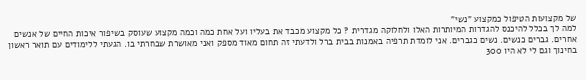של מקצועות הטיפול כמקצוע "נשי"
למה לך בכלל להיכנס להגדרות המיותרות האלו ולחלוקה מגדרית ? כל מקצוע מכבד את בעליו ועל אחת כמה וכמה מקצוע שעוסק בשיפור איכות החיים של אנשים אחרים. גברים כנשים. נשים כגברים. אני לומדת תרפיה באמנות בבית ברל ולדעתי זה תחום מאוד מספק ואני מאושרת שבחרתי בו. הגעתי ללימודים עם תואר ראשון בחינוך וגם לי לא היו 300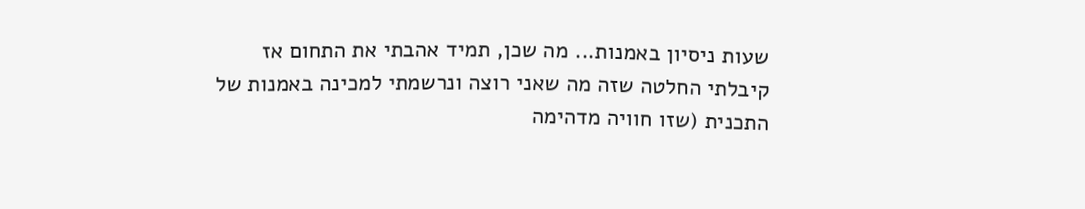שעות ניסיון באמנות... מה שכן, תמיד אהבתי את התחום אז קיבלתי החלטה שזה מה שאני רוצה ונרשמתי למכינה באמנות של התכנית (שזו חוויה מדהימה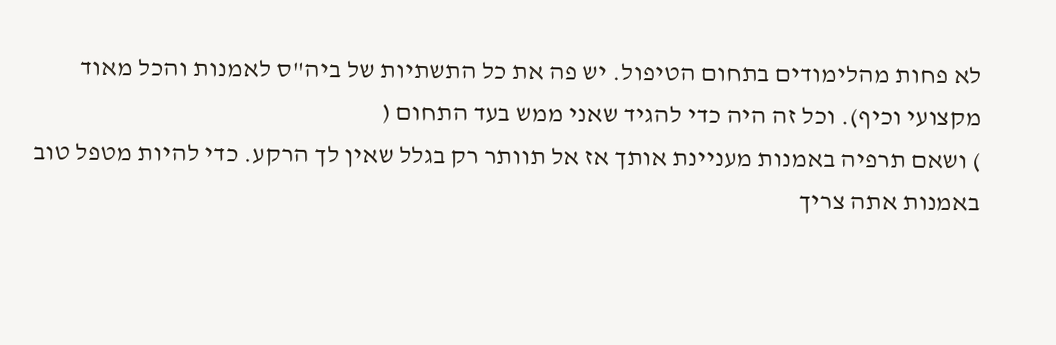לא פחות מהלימודים בתחום הטיפול. יש פה את כל התשתיות של ביה"ס לאמנות והכל מאוד מקצועי וכיף). וכל זה היה כדי להגיד שאני ממש בעד התחום (
) ושאם תרפיה באמנות מעניינת אותך אז אל תוותר רק בגלל שאין לך הרקע. כדי להיות מטפל טוב באמנות אתה צריך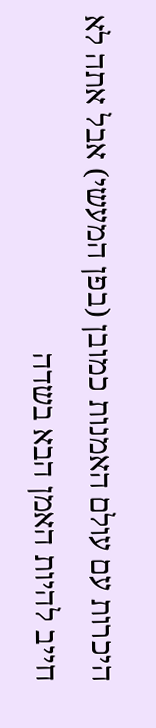היכרות עם עולם האמנות כמובן (בפן המעשי) אבל אתה לא חייב להיות האמן הבא בשדה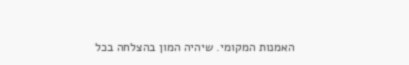האמנות המקומי. שיהיה המון בהצלחה בכל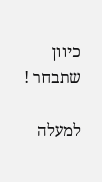כיוון שתבחר !

למעלה